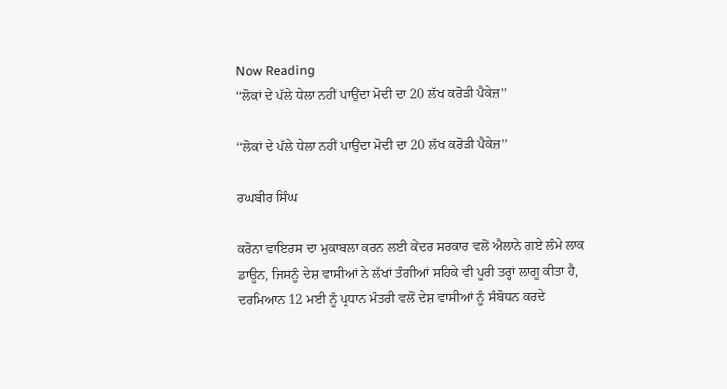Now Reading
‘‘ਲੋਕਾਂ ਦੇ ਪੱਲੇ ਧੇਲਾ ਨਹੀਂ ਪਾਉਂਦਾ ਮੋਦੀ ਦਾ 20 ਲੱਖ ਕਰੋੜੀ ਪੈਕੇਜ਼’’

‘‘ਲੋਕਾਂ ਦੇ ਪੱਲੇ ਧੇਲਾ ਨਹੀਂ ਪਾਉਂਦਾ ਮੋਦੀ ਦਾ 20 ਲੱਖ ਕਰੋੜੀ ਪੈਕੇਜ਼’’

ਰਘਬੀਰ ਸਿੰਘ

ਕਰੋਨਾ ਵਾਇਰਸ ਦਾ ਮੁਕਾਬਲਾ ਕਰਨ ਲਈ ਕੇਂਦਰ ਸਰਕਾਰ ਵਲੋਂ ਐਲਾਨੇ ਗਏ ਲੰਮੇ ਲਾਕ ਡਾਊਨ, ਜਿਸਨੂੰ ਦੇਸ਼ ਵਾਸੀਆਂ ਨੇ ਲੱਖਾਂ ਤੰਗੀਆਂ ਸਹਿਕੇ ਵੀ ਪੂਰੀ ਤਰ੍ਹਾਂ ਲਾਗੂ ਕੀਤਾ ਹੈ, ਦਰਮਿਆਨ 12 ਮਈ ਨੂੰ ਪ੍ਰਧਾਨ ਮੰਤਰੀ ਵਲੋਂ ਦੇਸ਼ ਵਾਸੀਆਂ ਨੂੰ ਸੰਬੋਧਨ ਕਰਦੇ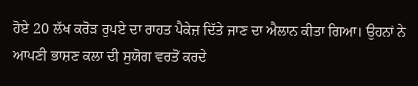ਹੋਏ 20 ਲੱਖ ਕਰੋੜ ਰੁਪਏ ਦਾ ਰਾਹਤ ਪੈਕੇਜ਼ ਦਿੱਤੇ ਜਾਣ ਦਾ ਐਲਾਨ ਕੀਤਾ ਗਿਆ। ਉਹਨਾਂ ਨੇ ਆਪਣੀ ਭਾਸ਼ਣ ਕਲਾ ਦੀ ਸੁਯੋਗ ਵਰਤੋਂ ਕਰਦੇ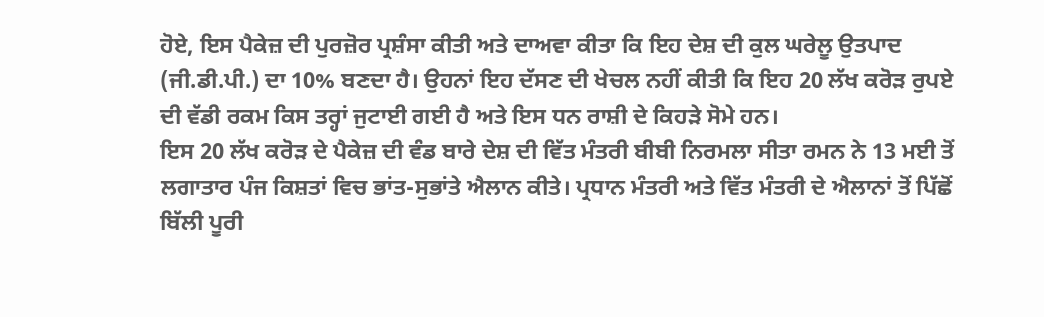ਹੋਏ, ਇਸ ਪੈਕੇਜ਼ ਦੀ ਪੁਰਜ਼ੋਰ ਪ੍ਰਸ਼ੰਸਾ ਕੀਤੀ ਅਤੇ ਦਾਅਵਾ ਕੀਤਾ ਕਿ ਇਹ ਦੇਸ਼ ਦੀ ਕੁਲ ਘਰੇਲੂ ਉਤਪਾਦ (ਜੀ.ਡੀ.ਪੀ.) ਦਾ 10% ਬਣਦਾ ਹੈ। ਉਹਨਾਂ ਇਹ ਦੱਸਣ ਦੀ ਖੇਚਲ ਨਹੀਂ ਕੀਤੀ ਕਿ ਇਹ 20 ਲੱਖ ਕਰੋੜ ਰੁਪਏ ਦੀ ਵੱਡੀ ਰਕਮ ਕਿਸ ਤਰ੍ਹਾਂ ਜੁਟਾਈ ਗਈ ਹੈ ਅਤੇ ਇਸ ਧਨ ਰਾਸ਼ੀ ਦੇ ਕਿਹੜੇ ਸੋਮੇ ਹਨ।
ਇਸ 20 ਲੱਖ ਕਰੋੜ ਦੇ ਪੈਕੇਜ਼ ਦੀ ਵੰਡ ਬਾਰੇ ਦੇਸ਼ ਦੀ ਵਿੱਤ ਮੰਤਰੀ ਬੀਬੀ ਨਿਰਮਲਾ ਸੀਤਾ ਰਮਨ ਨੇ 13 ਮਈ ਤੋਂ ਲਗਾਤਾਰ ਪੰਜ ਕਿਸ਼ਤਾਂ ਵਿਚ ਭਾਂਤ-ਸੁਭਾਂਤੇ ਐਲਾਨ ਕੀਤੇ। ਪ੍ਰਧਾਨ ਮੰਤਰੀ ਅਤੇ ਵਿੱਤ ਮੰਤਰੀ ਦੇ ਐਲਾਨਾਂ ਤੋਂ ਪਿੱਛੋਂ ਬਿੱਲੀ ਪੂਰੀ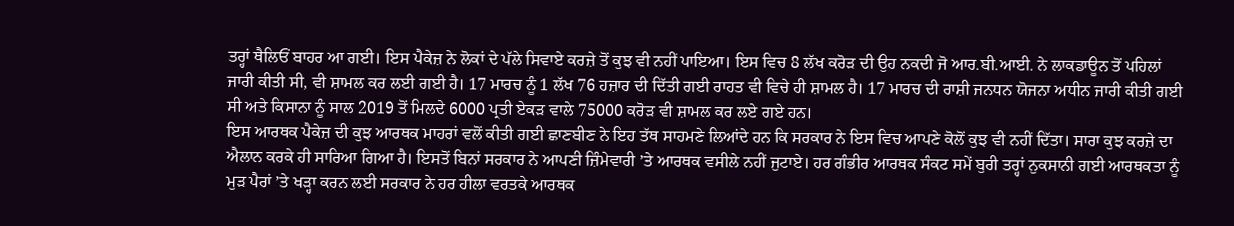ਤਰ੍ਹਾਂ ਥੈਲਿਓਂ ਬਾਹਰ ਆ ਗਈ। ਇਸ ਪੈਕੇਜ਼ ਨੇ ਲੋਕਾਂ ਦੇ ਪੱਲੇ ਸਿਵਾਏ ਕਰਜ਼ੇ ਤੋਂ ਕੁਝ ਵੀ ਨਹੀਂ ਪਾਇਆ। ਇਸ ਵਿਚ 8 ਲੱਖ ਕਰੋੜ ਦੀ ਉਹ ਨਕਦੀ ਜੋ ਆਰ.ਬੀ.ਆਈ. ਨੇ ਲਾਕਡਾਊਨ ਤੋਂ ਪਹਿਲਾਂ ਜਾਰੀ ਕੀਤੀ ਸੀ, ਵੀ ਸ਼ਾਮਲ ਕਰ ਲਈ ਗਈ ਹੈ। 17 ਮਾਰਚ ਨੂੰ 1 ਲੱਖ 76 ਹਜ਼ਾਰ ਦੀ ਦਿੱਤੀ ਗਈ ਰਾਹਤ ਵੀ ਵਿਚੇ ਹੀ ਸ਼ਾਮਲ ਹੈ। 17 ਮਾਰਚ ਦੀ ਰਾਸ਼ੀ ਜਨਧਨ ਯੋਜਨਾ ਅਧੀਨ ਜਾਰੀ ਕੀਤੀ ਗਈ ਸੀ ਅਤੇ ਕਿਸਾਨਾ ਨੂੰ ਸਾਲ 2019 ਤੋਂ ਮਿਲਦੇ 6000 ਪ੍ਰਤੀ ਏਕੜ ਵਾਲੇ 75000 ਕਰੋੜ ਵੀ ਸ਼ਾਮਲ ਕਰ ਲਏ ਗਏ ਹਨ।
ਇਸ ਆਰਥਕ ਪੈਕੇਜ਼ ਦੀ ਕੁਝ ਆਰਥਕ ਮਾਹਰਾਂ ਵਲੋਂ ਕੀਤੀ ਗਈ ਛਾਣਬੀਣ ਨੇ ਇਹ ਤੱਥ ਸਾਹਮਣੇ ਲਿਆਂਦੇ ਹਨ ਕਿ ਸਰਕਾਰ ਨੇ ਇਸ ਵਿਚ ਆਪਣੇ ਕੋਲੋਂ ਕੁਝ ਵੀ ਨਹੀਂ ਦਿੱਤਾ। ਸਾਰਾ ਕੁਝ ਕਰਜ਼ੇ ਦਾ ਐਲਾਨ ਕਰਕੇ ਹੀ ਸਾਰਿਆ ਗਿਆ ਹੈ। ਇਸਤੋਂ ਬਿਨਾਂ ਸਰਕਾਰ ਨੇ ਆਪਣੀ ਜ਼ਿੰਮੇਵਾਰੀ ’ਤੇ ਆਰਥਕ ਵਸੀਲੇ ਨਹੀਂ ਜੁਟਾਏ। ਹਰ ਗੰਭੀਰ ਆਰਥਕ ਸੰਕਟ ਸਮੇਂ ਬੁਰੀ ਤਰ੍ਹਾਂ ਨੁਕਸਾਨੀ ਗਈ ਆਰਥਕਤਾ ਨੂੰ ਮੁੜ ਪੈਰਾਂ ’ਤੇ ਖੜ੍ਹਾ ਕਰਨ ਲਈ ਸਰਕਾਰ ਨੇ ਹਰ ਹੀਲਾ ਵਰਤਕੇ ਆਰਥਕ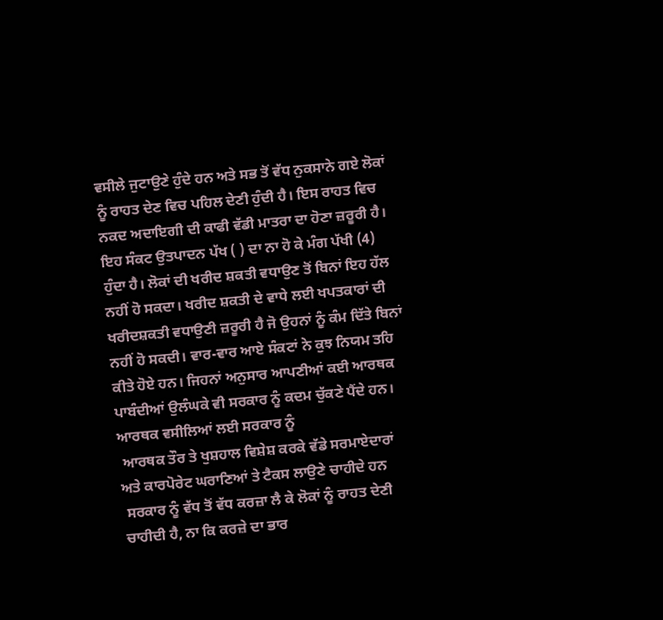ਵਸੀਲੇ ਜੁਟਾਉਣੇ ਹੁੰਦੇ ਹਨ ਅਤੇ ਸਭ ਤੋਂ ਵੱਧ ਨੁਕਸਾਨੇ ਗਏ ਲੋਕਾਂ ਨੂੰ ਰਾਹਤ ਦੇਣ ਵਿਚ ਪਹਿਲ ਦੇਣੀ ਹੁੰਦੀ ਹੈ। ਇਸ ਰਾਹਤ ਵਿਚ ਨਕਦ ਅਦਾਇਗੀ ਦੀ ਕਾਫੀ ਵੱਡੀ ਮਾਤਰਾ ਦਾ ਹੋਣਾ ਜ਼ਰੂਰੀ ਹੈ। ਇਹ ਸੰਕਟ ਉਤਪਾਦਨ ਪੱਖ ( ) ਦਾ ਨਾ ਹੋ ਕੇ ਮੰਗ ਪੱਖੀ (4) ਹੁੰਦਾ ਹੈ। ਲੋਕਾਂ ਦੀ ਖਰੀਦ ਸ਼ਕਤੀ ਵਧਾਉਣ ਤੋਂ ਬਿਨਾਂ ਇਹ ਹੱਲ ਨਹੀਂ ਹੋ ਸਕਦਾ। ਖਰੀਦ ਸ਼ਕਤੀ ਦੇ ਵਾਧੇ ਲਈ ਖਪਤਕਾਰਾਂ ਦੀ ਖਰੀਦਸ਼ਕਤੀ ਵਧਾਉਣੀ ਜ਼ਰੂਰੀ ਹੈ ਜੋ ਉਹਨਾਂ ਨੂੰ ਕੰਮ ਦਿੱਤੇ ਬਿਨਾਂ ਨਹੀਂ ਹੋ ਸਕਦੀ। ਵਾਰ-ਵਾਰ ਆਏ ਸੰਕਟਾਂ ਨੇ ਕੁਝ ਨਿਯਮ ਤਹਿ ਕੀਤੇ ਹੋਏ ਹਨ। ਜਿਹਨਾਂ ਅਨੁਸਾਰ ਆਪਣੀਆਂ ਕਈ ਆਰਥਕ ਪਾਬੰਦੀਆਂ ਉਲੰਘਕੇ ਵੀ ਸਰਕਾਰ ਨੂੰ ਕਦਮ ਚੁੱਕਣੇ ਪੈਂਦੇ ਹਨ। ਆਰਥਕ ਵਸੀਲਿਆਂ ਲਈ ਸਰਕਾਰ ਨੂੰ
 ਆਰਥਕ ਤੌਰ ਤੇ ਖੁਸ਼ਹਾਲ ਵਿਸ਼ੇਸ਼ ਕਰਕੇ ਵੱਡੇ ਸਰਮਾਏਦਾਰਾਂ ਅਤੇ ਕਾਰਪੋਰੇਟ ਘਰਾਣਿਆਂ ਤੇ ਟੈਕਸ ਲਾਉਣੇ ਚਾਹੀਦੇ ਹਨ
 ਸਰਕਾਰ ਨੂੰ ਵੱਧ ਤੋਂ ਵੱਧ ਕਰਜ਼ਾ ਲੈ ਕੇ ਲੋਕਾਂ ਨੂੰ ਰਾਹਤ ਦੇਣੀ ਚਾਹੀਦੀ ਹੈ, ਨਾ ਕਿ ਕਰਜ਼ੇ ਦਾ ਭਾਰ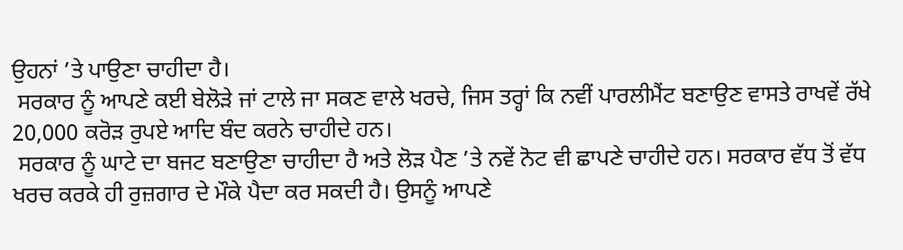ਉਹਨਾਂ ’ਤੇ ਪਾਉਣਾ ਚਾਹੀਦਾ ਹੈ।
 ਸਰਕਾਰ ਨੂੰ ਆਪਣੇ ਕਈ ਬੇਲੋੜੇ ਜਾਂ ਟਾਲੇ ਜਾ ਸਕਣ ਵਾਲੇ ਖਰਚੇ, ਜਿਸ ਤਰ੍ਹਾਂ ਕਿ ਨਵੀਂ ਪਾਰਲੀਮੈਂਟ ਬਣਾਉਣ ਵਾਸਤੇ ਰਾਖਵੇਂ ਰੱਖੇ 20,000 ਕਰੋੜ ਰੁਪਏ ਆਦਿ ਬੰਦ ਕਰਨੇ ਚਾਹੀਦੇ ਹਨ।
 ਸਰਕਾਰ ਨੂੰ ਘਾਟੇ ਦਾ ਬਜਟ ਬਣਾਉਣਾ ਚਾਹੀਦਾ ਹੈ ਅਤੇ ਲੋੜ ਪੈਣ ’ਤੇ ਨਵੇਂ ਨੋਟ ਵੀ ਛਾਪਣੇ ਚਾਹੀਦੇ ਹਨ। ਸਰਕਾਰ ਵੱਧ ਤੋਂ ਵੱਧ ਖਰਚ ਕਰਕੇ ਹੀ ਰੁਜ਼ਗਾਰ ਦੇ ਮੌਕੇ ਪੈਦਾ ਕਰ ਸਕਦੀ ਹੈ। ਉਸਨੂੰ ਆਪਣੇ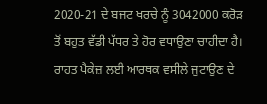2020-21 ਦੇ ਬਜਟ ਖਰਚੇ ਨੂੰ 3042000 ਕਰੋੜ ਤੋਂ ਬਹੁਤ ਵੱਡੀ ਪੱਧਰ ਤੇ ਹੋਰ ਵਧਾਉਣਾ ਚਾਹੀਦਾ ਹੈ।
ਰਾਹਤ ਪੈਕੇਜ਼ ਲਈ ਆਰਥਕ ਵਸੀਲੇ ਜੁਟਾਉਣ ਦੇ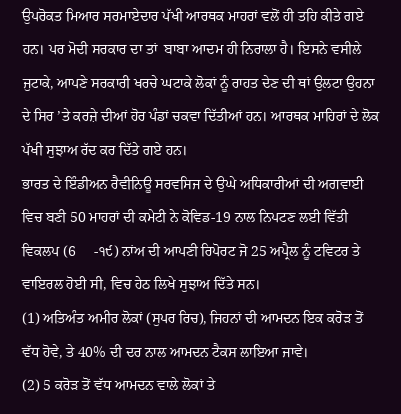ਉਪਰੋਕਤ ਮਿਆਰ ਸਰਮਾਏਦਾਰ ਪੱਖੀ ਆਰਥਕ ਮਾਹਰਾਂ ਵਲੋਂ ਹੀ ਤਹਿ ਕੀਤੇ ਗਏ ਹਨ। ਪਰ ਮੋਦੀ ਸਰਕਾਰ ਦਾ ਤਾਂ  ਬਾਬਾ ਆਦਮ ਹੀ ਨਿਰਾਲਾ ਹੈ। ਇਸਨੇ ਵਸੀਲੇ ਜੁਟਾਕੇ, ਆਪਣੇ ਸਰਕਾਰੀ ਖਰਚੇ ਘਟਾਕੇ ਲੋਕਾਂ ਨੂੰ ਰਾਹਤ ਦੇਣ ਦੀ ਥਾਂ ਉਲਟਾ ਉਹਨਾ ਦੇ ਸਿਰ ’ਤੇ ਕਰਜ਼ੇ ਦੀਆਂ ਹੋਰ ਪੰਡਾਂ ਚਕਵਾ ਦਿੱਤੀਆਂ ਹਨ। ਆਰਥਕ ਮਾਹਿਰਾਂ ਦੇ ਲੋਕ ਪੱਖੀ ਸੁਝਾਅ ਰੱਦ ਕਰ ਦਿੱਤੇ ਗਏ ਹਨ।
ਭਾਰਤ ਦੇ ਇੰਡੀਅਨ ਰੈਵੀਨਿਊ ਸਰਵਸਿਜ ਦੇ ਉਘੇ ਅਧਿਕਾਰੀਆਂ ਦੀ ਅਗਵਾਈ ਵਿਚ ਬਣੀ 50 ਮਾਹਰਾਂ ਦੀ ਕਮੇਟੀ ਨੇ ਕੋਵਿਡ-19 ਨਾਲ ਨਿਪਟਣ ਲਈ ਵਿੱਤੀ ਵਿਕਲਪ (6     -੧੯) ਨਾਂਅ ਦੀ ਆਪਣੀ ਰਿਪੋਰਟ ਜੋ 25 ਅਪ੍ਰੈਲ ਨੂੰ ਟਵਿਟਰ ਤੇ ਵਾਇਰਲ ਹੋਈ ਸੀ, ਵਿਚ ਹੇਠ ਲਿਖੇ ਸੁਝਾਅ ਦਿੱਤੇ ਸਨ।
(1) ਅਤਿਅੰਤ ਅਮੀਰ ਲੋਕਾਂ (ਸੁਪਰ ਰਿਚ), ਜਿਹਨਾਂ ਦੀ ਆਮਦਨ ਇਕ ਕਰੋੜ ਤੋਂ ਵੱਧ ਹੋਵੇ, ਤੇ 40% ਦੀ ਦਰ ਨਾਲ ਆਮਦਨ ਟੈਕਸ ਲਾਇਆ ਜਾਵੇ।
(2) 5 ਕਰੋੜ ਤੋਂ ਵੱਧ ਆਮਦਨ ਵਾਲੇ ਲੋਕਾਂ ਤੇ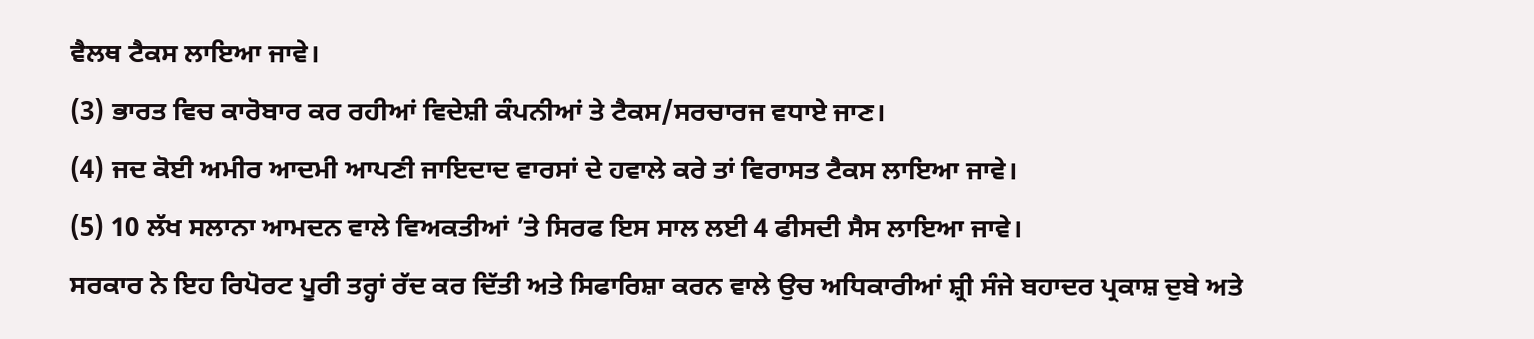ਵੈਲਥ ਟੈਕਸ ਲਾਇਆ ਜਾਵੇ।
(3) ਭਾਰਤ ਵਿਚ ਕਾਰੋਬਾਰ ਕਰ ਰਹੀਆਂ ਵਿਦੇਸ਼ੀ ਕੰਪਨੀਆਂ ਤੇ ਟੈਕਸ/ਸਰਚਾਰਜ ਵਧਾਏ ਜਾਣ।
(4) ਜਦ ਕੋਈ ਅਮੀਰ ਆਦਮੀ ਆਪਣੀ ਜਾਇਦਾਦ ਵਾਰਸਾਂ ਦੇ ਹਵਾਲੇ ਕਰੇ ਤਾਂ ਵਿਰਾਸਤ ਟੈਕਸ ਲਾਇਆ ਜਾਵੇ।
(5) 10 ਲੱਖ ਸਲਾਨਾ ਆਮਦਨ ਵਾਲੇ ਵਿਅਕਤੀਆਂ ’ਤੇ ਸਿਰਫ ਇਸ ਸਾਲ ਲਈ 4 ਫੀਸਦੀ ਸੈਸ ਲਾਇਆ ਜਾਵੇ।
ਸਰਕਾਰ ਨੇ ਇਹ ਰਿਪੋਰਟ ਪੂਰੀ ਤਰ੍ਹਾਂ ਰੱਦ ਕਰ ਦਿੱਤੀ ਅਤੇ ਸਿਫਾਰਿਸ਼ਾ ਕਰਨ ਵਾਲੇ ਉਚ ਅਧਿਕਾਰੀਆਂ ਸ਼੍ਰੀ ਸੰਜੇ ਬਹਾਦਰ ਪ੍ਰਕਾਸ਼ ਦੁਬੇ ਅਤੇ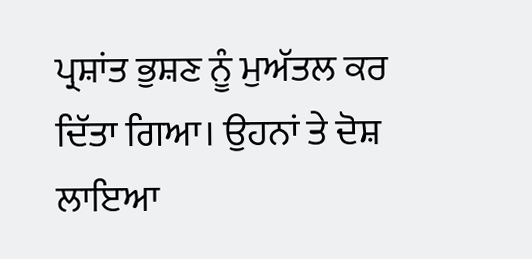ਪ੍ਰਸ਼ਾਂਤ ਭੁਸ਼ਣ ਨੂੰ ਮੁਅੱਤਲ ਕਰ ਦਿੱਤਾ ਗਿਆ। ਉਹਨਾਂ ਤੇ ਦੋਸ਼ ਲਾਇਆ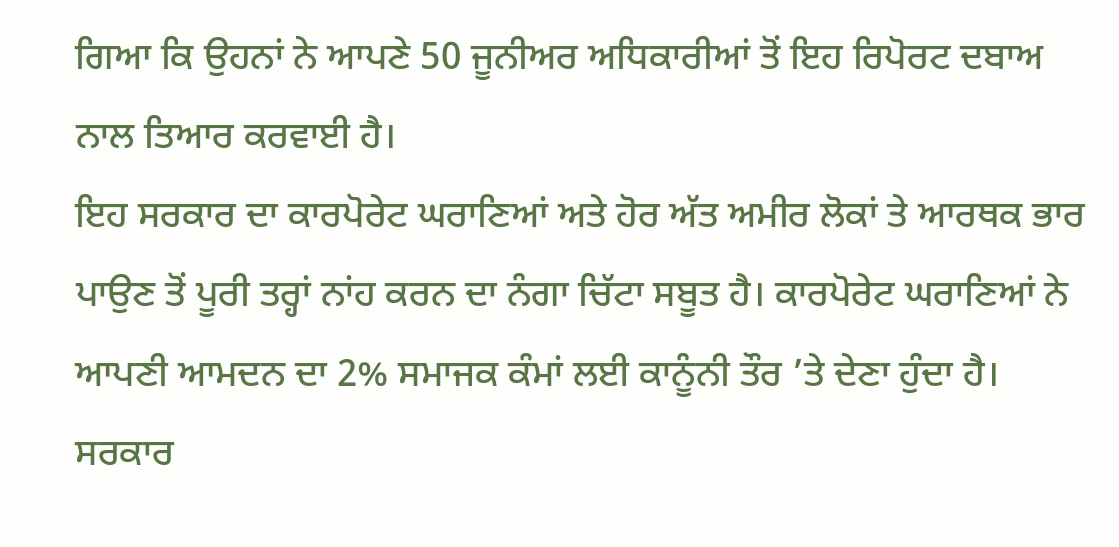ਗਿਆ ਕਿ ਉਹਨਾਂ ਨੇ ਆਪਣੇ 50 ਜੂਨੀਅਰ ਅਧਿਕਾਰੀਆਂ ਤੋਂ ਇਹ ਰਿਪੋਰਟ ਦਬਾਅ ਨਾਲ ਤਿਆਰ ਕਰਵਾਈ ਹੈ।
ਇਹ ਸਰਕਾਰ ਦਾ ਕਾਰਪੋਰੇਟ ਘਰਾਣਿਆਂ ਅਤੇ ਹੋਰ ਅੱਤ ਅਮੀਰ ਲੋਕਾਂ ਤੇ ਆਰਥਕ ਭਾਰ ਪਾਉਣ ਤੋਂ ਪੂਰੀ ਤਰ੍ਹਾਂ ਨਾਂਹ ਕਰਨ ਦਾ ਨੰਗਾ ਚਿੱਟਾ ਸਬੂਤ ਹੈ। ਕਾਰਪੋਰੇਟ ਘਰਾਣਿਆਂ ਨੇ ਆਪਣੀ ਆਮਦਨ ਦਾ 2% ਸਮਾਜਕ ਕੰਮਾਂ ਲਈ ਕਾਨੂੰਨੀ ਤੌਰ ’ਤੇ ਦੇਣਾ ਹੁੰਦਾ ਹੈ। ਸਰਕਾਰ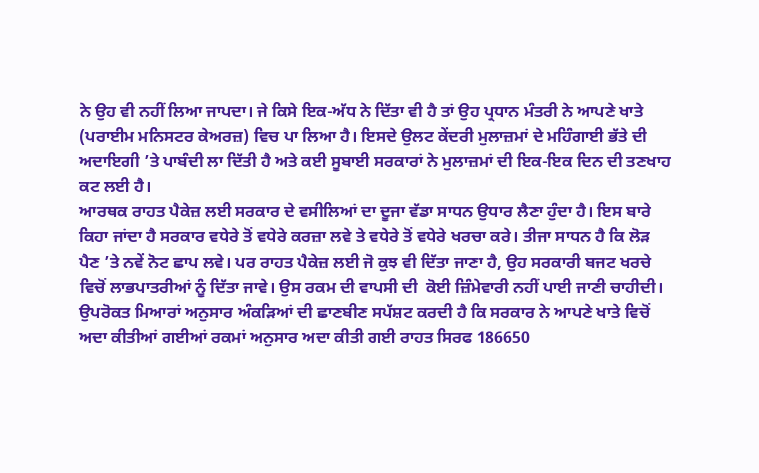ਨੇ ਉਹ ਵੀ ਨਹੀਂ ਲਿਆ ਜਾਪਦਾ। ਜੇ ਕਿਸੇ ਇਕ-ਅੱਧ ਨੇ ਦਿੱਤਾ ਵੀ ਹੈ ਤਾਂ ਉਹ ਪ੍ਰਧਾਨ ਮੰਤਰੀ ਨੇ ਆਪਣੇ ਖਾਤੇ (ਪਰਾਈਮ ਮਨਿਸਟਰ ਕੇਅਰਜ਼) ਵਿਚ ਪਾ ਲਿਆ ਹੈ। ਇਸਦੇ ਉਲਟ ਕੇਂਦਰੀ ਮੁਲਾਜ਼ਮਾਂ ਦੇ ਮਹਿੰਗਾਈ ਭੱਤੇ ਦੀ ਅਦਾਇਗੀ ’ਤੇ ਪਾਬੰਦੀ ਲਾ ਦਿੱਤੀ ਹੈ ਅਤੇ ਕਈ ਸੂਬਾਈ ਸਰਕਾਰਾਂ ਨੇ ਮੁਲਾਜ਼ਮਾਂ ਦੀ ਇਕ-ਇਕ ਦਿਨ ਦੀ ਤਣਖਾਹ ਕਟ ਲਈ ਹੈ।
ਆਰਥਕ ਰਾਹਤ ਪੈਕੇਜ਼ ਲਈ ਸਰਕਾਰ ਦੇ ਵਸੀਲਿਆਂ ਦਾ ਦੂਜਾ ਵੱਡਾ ਸਾਧਨ ਉਧਾਰ ਲੈਣਾ ਹੁੰਦਾ ਹੈ। ਇਸ ਬਾਰੇ ਕਿਹਾ ਜਾਂਦਾ ਹੈ ਸਰਕਾਰ ਵਧੇਰੇ ਤੋਂ ਵਧੇਰੇ ਕਰਜ਼ਾ ਲਵੇ ਤੇ ਵਧੇਰੇ ਤੋਂ ਵਧੇਰੇ ਖਰਚਾ ਕਰੇ। ਤੀਜਾ ਸਾਧਨ ਹੈ ਕਿ ਲੋੜ ਪੈਣ ’ਤੇ ਨਵੇਂ ਨੋਟ ਛਾਪ ਲਵੇ। ਪਰ ਰਾਹਤ ਪੈਕੇਜ਼ ਲਈ ਜੋ ਕੁਝ ਵੀ ਦਿੱਤਾ ਜਾਣਾ ਹੈ, ਉਹ ਸਰਕਾਰੀ ਬਜਟ ਖਰਚੇ ਵਿਚੋਂ ਲਾਭਪਾਤਰੀਆਂ ਨੂੰ ਦਿੱਤਾ ਜਾਵੇ। ਉਸ ਰਕਮ ਦੀ ਵਾਪਸੀ ਦੀ  ਕੋਈ ਜ਼ਿੰਮੇਵਾਰੀ ਨਹੀਂ ਪਾਈ ਜਾਣੀ ਚਾਹੀਦੀ।
ਉਪਰੋਕਤ ਮਿਆਰਾਂ ਅਨੁਸਾਰ ਅੰਕੜਿਆਂ ਦੀ ਛਾਣਬੀਣ ਸਪੱਸ਼ਟ ਕਰਦੀ ਹੈ ਕਿ ਸਰਕਾਰ ਨੇ ਆਪਣੇ ਖਾਤੇ ਵਿਚੋਂ ਅਦਾ ਕੀਤੀਆਂ ਗਈਆਂ ਰਕਮਾਂ ਅਨੁਸਾਰ ਅਦਾ ਕੀਤੀ ਗਈ ਰਾਹਤ ਸਿਰਫ 186650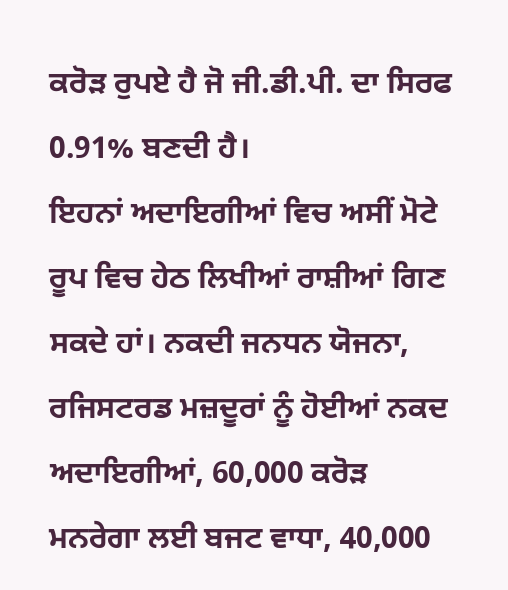ਕਰੋੜ ਰੁਪਏ ਹੈ ਜੋ ਜੀ.ਡੀ.ਪੀ. ਦਾ ਸਿਰਫ 0.91% ਬਣਦੀ ਹੈ।
ਇਹਨਾਂ ਅਦਾਇਗੀਆਂ ਵਿਚ ਅਸੀਂ ਮੋਟੇ ਰੂਪ ਵਿਚ ਹੇਠ ਲਿਖੀਆਂ ਰਾਸ਼ੀਆਂ ਗਿਣ ਸਕਦੇ ਹਾਂ। ਨਕਦੀ ਜਨਧਨ ਯੋਜਨਾ, ਰਜਿਸਟਰਡ ਮਜ਼ਦੂਰਾਂ ਨੂੰ ਹੋਈਆਂ ਨਕਦ ਅਦਾਇਗੀਆਂ, 60,000 ਕਰੋੜ ਮਨਰੇਗਾ ਲਈ ਬਜਟ ਵਾਧਾ, 40,000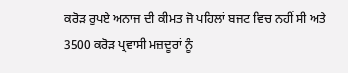ਕਰੋੜ ਰੁਪਏ ਅਨਾਜ ਦੀ ਕੀਮਤ ਜੋ ਪਹਿਲਾਂ ਬਜਟ ਵਿਚ ਨਹੀਂ ਸੀ ਅਤੇ 3500 ਕਰੋੜ ਪ੍ਰਵਾਸੀ ਮਜ਼ਦੂਰਾਂ ਨੂੰ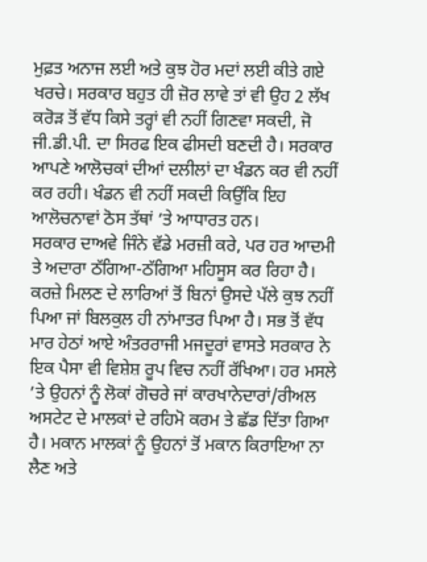ਮੁਫ਼ਤ ਅਨਾਜ ਲਈ ਅਤੇ ਕੁਝ ਹੋਰ ਮਦਾਂ ਲਈ ਕੀਤੇ ਗਏ ਖਰਚੇ। ਸਰਕਾਰ ਬਹੁਤ ਹੀ ਜ਼ੋਰ ਲਾਵੇ ਤਾਂ ਵੀ ਉਹ 2 ਲੱਖ ਕਰੋੜ ਤੋਂ ਵੱਧ ਕਿਸੇ ਤਰ੍ਹਾਂ ਵੀ ਨਹੀਂ ਗਿਣਵਾ ਸਕਦੀ, ਜੋ ਜੀ.ਡੀ.ਪੀ. ਦਾ ਸਿਰਫ ਇਕ ਫੀਸਦੀ ਬਣਦੀ ਹੈ। ਸਰਕਾਰ ਆਪਣੇ ਆਲੋਚਕਾਂ ਦੀਆਂ ਦਲੀਲਾਂ ਦਾ ਖੰਡਨ ਕਰ ਵੀ ਨਹੀਂ ਕਰ ਰਹੀ। ਖੰਡਨ ਵੀ ਨਹੀਂ ਸਕਦੀ ਕਿਉਂਕਿ ਇਹ ਆਲੋਚਨਾਵਾਂ ਠੋਸ ਤੱਥਾਂ ’ਤੇ ਆਧਾਰਤ ਹਨ।
ਸਰਕਾਰ ਦਾਅਵੇ ਜਿੰਨੇ ਵੱਡੇ ਮਰਜ਼ੀ ਕਰੇ, ਪਰ ਹਰ ਆਦਮੀ ਤੇ ਅਦਾਰਾ ਠੱਗਿਆ-ਠੱਗਿਆ ਮਹਿਸੂਸ ਕਰ ਰਿਹਾ ਹੈ। ਕਰਜ਼ੇ ਮਿਲਣ ਦੇ ਲਾਰਿਆਂ ਤੋਂ ਬਿਨਾਂ ਉਸਦੇ ਪੱਲੇ ਕੁਝ ਨਹੀਂ ਪਿਆ ਜਾਂ ਬਿਲਕੁਲ ਹੀ ਨਾਂਮਾਤਰ ਪਿਆ ਹੈ। ਸਭ ਤੋਂ ਵੱਧ ਮਾਰ ਹੇਠਾਂ ਆਏ ਅੰਤਰਰਾਜੀ ਮਜਦੂਰਾਂ ਵਾਸਤੇ ਸਰਕਾਰ ਨੇ ਇਕ ਪੈਸਾ ਵੀ ਵਿਸ਼ੇਸ਼ ਰੂਪ ਵਿਚ ਨਹੀਂ ਰੱਖਿਆ। ਹਰ ਮਸਲੇ ’ਤੇ ਉਹਨਾਂ ਨੂੰ ਲੋਕਾਂ ਗੋਚਰੇ ਜਾਂ ਕਾਰਖਾਨੇਦਾਰਾਂ/ਰੀਅਲ ਅਸਟੇਟ ਦੇ ਮਾਲਕਾਂ ਦੇ ਰਹਿਮੋ ਕਰਮ ਤੇ ਛੱਡ ਦਿੱਤਾ ਗਿਆ ਹੈ। ਮਕਾਨ ਮਾਲਕਾਂ ਨੂੰ ਉਹਨਾਂ ਤੋਂ ਮਕਾਨ ਕਿਰਾਇਆ ਨਾ ਲੈਣ ਅਤੇ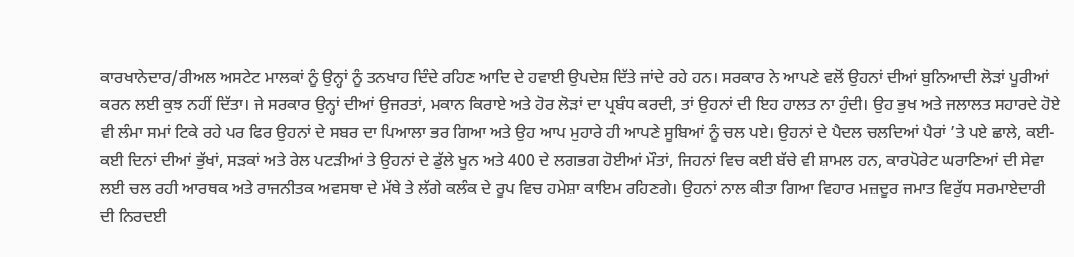ਕਾਰਖਾਨੇਦਾਰ/ਰੀਅਲ ਅਸਟੇਟ ਮਾਲਕਾਂ ਨੂੰ ਉਨ੍ਹਾਂ ਨੂੰ ਤਨਖਾਹ ਦਿੰਦੇ ਰਹਿਣ ਆਦਿ ਦੇ ਹਵਾਈ ਉਪਦੇਸ਼ ਦਿੱਤੇ ਜਾਂਦੇ ਰਹੇ ਹਨ। ਸਰਕਾਰ ਨੇ ਆਪਣੇ ਵਲੋਂ ਉਹਨਾਂ ਦੀਆਂ ਬੁਨਿਆਦੀ ਲੋੜਾਂ ਪੂਰੀਆਂ ਕਰਨ ਲਈ ਕੁਝ ਨਹੀਂ ਦਿੱਤਾ। ਜੇ ਸਰਕਾਰ ਉਨ੍ਹਾਂ ਦੀਆਂ ਉਜਰਤਾਂ, ਮਕਾਨ ਕਿਰਾਏ ਅਤੇ ਹੋਰ ਲੋੜਾਂ ਦਾ ਪ੍ਰਬੰਧ ਕਰਦੀ, ਤਾਂ ਉਹਨਾਂ ਦੀ ਇਹ ਹਾਲਤ ਨਾ ਹੁੰਦੀ। ਉਹ ਭੁਖ ਅਤੇ ਜਲਾਲਤ ਸਹਾਰਦੇ ਹੋਏ ਵੀ ਲੰਮਾ ਸਮਾਂ ਟਿਕੇ ਰਹੇ ਪਰ ਫਿਰ ਉਹਨਾਂ ਦੇ ਸਬਰ ਦਾ ਪਿਆਲਾ ਭਰ ਗਿਆ ਅਤੇ ਉਹ ਆਪ ਮੁਹਾਰੇ ਹੀ ਆਪਣੇ ਸੂਬਿਆਂ ਨੂੰ ਚਲ ਪਏ। ਉਹਨਾਂ ਦੇ ਪੈਦਲ ਚਲਦਿਆਂ ਪੈਰਾਂ ’ਤੇ ਪਏ ਛਾਲੇ, ਕਈ-ਕਈ ਦਿਨਾਂ ਦੀਆਂ ਭੁੱਖਾਂ, ਸੜਕਾਂ ਅਤੇ ਰੇਲ ਪਟੜੀਆਂ ਤੇ ਉਹਨਾਂ ਦੇ ਡੁੱਲੇ ਖੂਨ ਅਤੇ 400 ਦੇ ਲਗਭਗ ਹੋਈਆਂ ਮੌਤਾਂ, ਜਿਹਨਾਂ ਵਿਚ ਕਈ ਬੱਚੇ ਵੀ ਸ਼ਾਮਲ ਹਨ, ਕਾਰਪੋਰੇਟ ਘਰਾਣਿਆਂ ਦੀ ਸੇਵਾ ਲਈ ਚਲ ਰਹੀ ਆਰਥਕ ਅਤੇ ਰਾਜਨੀਤਕ ਅਵਸਥਾ ਦੇ ਮੱਥੇ ਤੇ ਲੱਗੇ ਕਲੰਕ ਦੇ ਰੂਪ ਵਿਚ ਹਮੇਸ਼ਾ ਕਾਇਮ ਰਹਿਣਗੇ। ਉਹਨਾਂ ਨਾਲ ਕੀਤਾ ਗਿਆ ਵਿਹਾਰ ਮਜ਼ਦੂਰ ਜਮਾਤ ਵਿਰੁੱਧ ਸਰਮਾਏਦਾਰੀ ਦੀ ਨਿਰਦਈ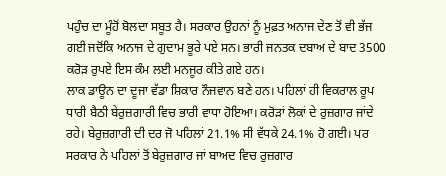ਪਹੁੰਚ ਦਾ ਮੂੰਹੋਂ ਬੋਲਦਾ ਸਬੂਤ ਹੈ। ਸਰਕਾਰ ਉਹਨਾਂ ਨੂੰ ਮੁਫ਼ਤ ਅਨਾਜ ਦੇਣ ਤੋਂ ਵੀ ਭੱਜ ਗਈ ਜਦੋਂਕਿ ਅਨਾਜ ਦੇ ਗੁਦਾਮ ਭੂਰੇ ਪਏ ਸਨ। ਭਾਰੀ ਜਨਤਕ ਦਬਾਅ ਦੇ ਬਾਦ 3500 ਕਰੋੜ ਰੁਪਏ ਇਸ ਕੰਮ ਲਈ ਮਨਜੂਰ ਕੀਤੇ ਗਏ ਹਨ।
ਲਾਕ ਡਾਊਨ ਦਾ ਦੂਜਾ ਵੱਡਾ ਸ਼ਿਕਾਰ ਨੌਜਵਾਨ ਬਣੇ ਹਨ। ਪਹਿਲਾਂ ਹੀ ਵਿਕਰਾਲ ਰੂਪ ਧਾਰੀ ਬੈਠੀ ਬੇਰੁਜ਼ਗਾਰੀ ਵਿਚ ਭਾਰੀ ਵਾਧਾ ਹੋਇਆ। ਕਰੋੜਾਂ ਲੋਕਾਂ ਦੇ ਰੁਜ਼ਗਾਰ ਜਾਂਦੇ ਰਹੇ। ਬੇਰੁਜ਼ਗਾਰੀ ਦੀ ਦਰ ਜੋ ਪਹਿਲਾਂ 21.1% ਸੀ ਵੱਧਕੇ 24.1% ਹੋ ਗਈ। ਪਰ ਸਰਕਾਰ ਨੇ ਪਹਿਲਾਂ ਤੋਂ ਬੇਰੁਜ਼ਗਾਰ ਜਾਂ ਬਾਅਦ ਵਿਚ ਰੁਜ਼ਗਾਰ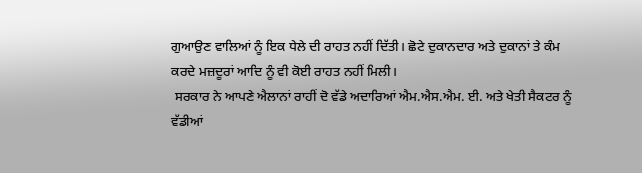ਗੁਆਉਣ ਵਾਲਿਆਂ ਨੂੰ ਇਕ ਧੇਲੇ ਦੀ ਰਾਹਤ ਨਹੀਂ ਦਿੱਤੀ। ਛੋਟੇ ਦੁਕਾਨਦਾਰ ਅਤੇ ਦੁਕਾਨਾਂ ਤੇ ਕੰਮ ਕਰਦੇ ਮਜ਼ਦੂਰਾਂ ਆਦਿ ਨੂੰ ਵੀ ਕੋਈ ਰਾਹਤ ਨਹੀਂ ਮਿਲੀ।
 ਸਰਕਾਰ ਨੇ ਆਪਣੇ ਐਲਾਨਾਂ ਰਾਹੀਂ ਦੋ ਵੱਡੇ ਅਦਾਰਿਆਂ ਐਮ.ਐਸ.ਐਮ. ਈ. ਅਤੇ ਖੇਤੀ ਸੈਕਟਰ ਨੂੰ ਵੱਡੀਆਂ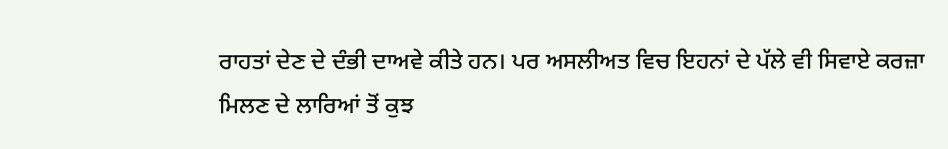ਰਾਹਤਾਂ ਦੇਣ ਦੇ ਦੰਭੀ ਦਾਅਵੇ ਕੀਤੇ ਹਨ। ਪਰ ਅਸਲੀਅਤ ਵਿਚ ਇਹਨਾਂ ਦੇ ਪੱਲੇ ਵੀ ਸਿਵਾਏ ਕਰਜ਼ਾ ਮਿਲਣ ਦੇ ਲਾਰਿਆਂ ਤੋਂ ਕੁਝ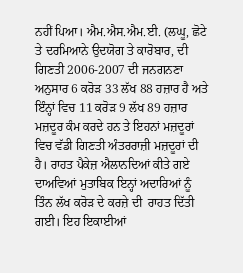ਨਹੀਂ ਪਿਆ। ਐਮ.ਐਸ.ਐਮ.ਈ. (ਲਘੂ, ਛੋਟੇ ਤੇ ਦਰਮਿਆਨੇ ਉਦਯੋਗ ਤੇ ਕਾਰੋਬਾਰ, ਦੀ ਗਿਣਤੀ 2006-2007 ਦੀ ਜਨਗਨਣਾ ਅਨੁਸਾਰ 6 ਕਰੋੜ 33 ਲੱਖ 88 ਹਜ਼ਾਰ ਹੈ ਅਤੇ ਇੰਨ੍ਹਾਂ ਵਿਚ 11 ਕਰੋੜ 9 ਲੱਖ 89 ਹਜ਼ਾਰ ਮਜ਼ਦੂਰ ਕੰਮ ਕਰਦੇ ਹਨ ਤੇ ਇਹਨਾਂ ਮਜ਼ਦੂਰਾਂ ਵਿਚ ਵੱਡੀ ਗਿਣਤੀ ਅੰਤਰਰਾਜ਼ੀ ਮਜ਼ਦੂਰਾਂ ਦੀ ਹੈ। ਰਾਹਤ ਪੈਕੇਜ਼ ਐਲਾਨਦਿਆਂ ਕੀਤੇ ਗਏ ਦਾਅਵਿਆਂ ਮੁਤਾਬਿਕ ਇਨ੍ਹਾਂ ਅਦਾਰਿਆਂ ਨੂੰ ਤਿੰਨ ਲੱਖ ਕਰੋੜ ਦੇ ਕਰਜ਼ੇ ਦੀ  ਰਾਹਤ ਦਿੱਤੀ ਗਈ। ਇਹ ਇਕਾਈਆਂ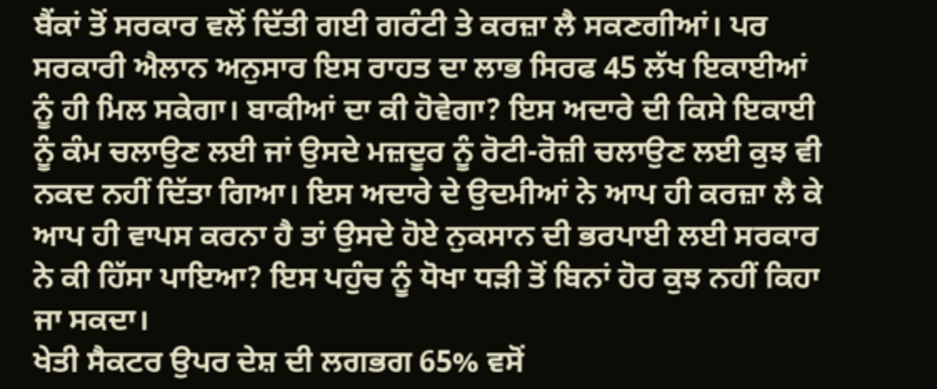ਬੈਂਕਾਂ ਤੋਂ ਸਰਕਾਰ ਵਲੋਂ ਦਿੱਤੀ ਗਈ ਗਰੰਟੀ ਤੇ ਕਰਜ਼ਾ ਲੈ ਸਕਣਗੀਆਂ। ਪਰ ਸਰਕਾਰੀ ਐਲਾਨ ਅਨੁਸਾਰ ਇਸ ਰਾਹਤ ਦਾ ਲਾਭ ਸਿਰਫ 45 ਲੱਖ ਇਕਾਈਆਂ ਨੂੰ ਹੀ ਮਿਲ ਸਕੇਗਾ। ਬਾਕੀਆਂ ਦਾ ਕੀ ਹੋਵੇਗਾ? ਇਸ ਅਦਾਰੇ ਦੀ ਕਿਸੇ ਇਕਾਈ ਨੂੰ ਕੰਮ ਚਲਾਉਣ ਲਈ ਜਾਂ ਉਸਦੇ ਮਜ਼ਦੂਰ ਨੂੰ ਰੋਟੀ-ਰੋਜ਼ੀ ਚਲਾਉਣ ਲਈ ਕੁਝ ਵੀ ਨਕਦ ਨਹੀਂ ਦਿੱਤਾ ਗਿਆ। ਇਸ ਅਦਾਰੇ ਦੇ ਉਦਮੀਆਂ ਨੇ ਆਪ ਹੀ ਕਰਜ਼ਾ ਲੈ ਕੇ ਆਪ ਹੀ ਵਾਪਸ ਕਰਨਾ ਹੈ ਤਾਂ ਉਸਦੇ ਹੋਏ ਨੁਕਸਾਨ ਦੀ ਭਰਪਾਈ ਲਈ ਸਰਕਾਰ ਨੇ ਕੀ ਹਿੱਸਾ ਪਾਇਆ? ਇਸ ਪਹੁੰਚ ਨੂੰ ਧੋਖਾ ਧੜੀ ਤੋਂ ਬਿਨਾਂ ਹੋਰ ਕੁਝ ਨਹੀਂ ਕਿਹਾ ਜਾ ਸਕਦਾ।
ਖੇਤੀ ਸੈਕਟਰ ਉਪਰ ਦੇਸ਼ ਦੀ ਲਗਭਗ 65% ਵਸੋਂ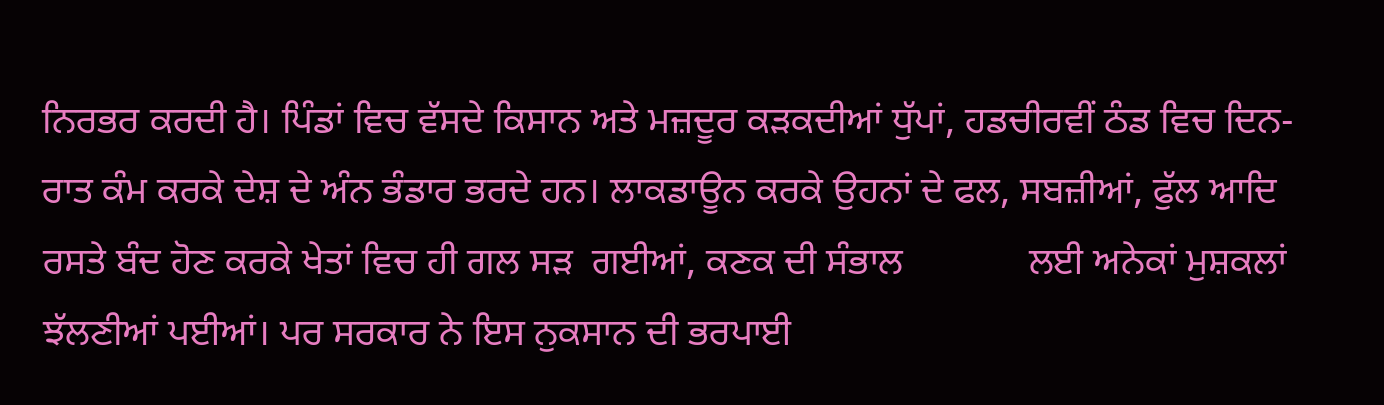ਨਿਰਭਰ ਕਰਦੀ ਹੈ। ਪਿੰਡਾਂ ਵਿਚ ਵੱਸਦੇ ਕਿਸਾਨ ਅਤੇ ਮਜ਼ਦੂਰ ਕੜਕਦੀਆਂ ਧੁੱਪਾਂ, ਹਡਚੀਰਵੀਂ ਠੰਡ ਵਿਚ ਦਿਨ-ਰਾਤ ਕੰਮ ਕਰਕੇ ਦੇਸ਼ ਦੇ ਅੰਨ ਭੰਡਾਰ ਭਰਦੇ ਹਨ। ਲਾਕਡਾਊਨ ਕਰਕੇ ਉਹਨਾਂ ਦੇ ਫਲ, ਸਬਜ਼ੀਆਂ, ਫੁੱਲ ਆਦਿ ਰਸਤੇ ਬੰਦ ਹੋਣ ਕਰਕੇ ਖੇਤਾਂ ਵਿਚ ਹੀ ਗਲ ਸੜ  ਗਈਆਂ, ਕਣਕ ਦੀ ਸੰਭਾਲ             ਲਈ ਅਨੇਕਾਂ ਮੁਸ਼ਕਲਾਂ ਝੱਲਣੀਆਂ ਪਈਆਂ। ਪਰ ਸਰਕਾਰ ਨੇ ਇਸ ਨੁਕਸਾਨ ਦੀ ਭਰਪਾਈ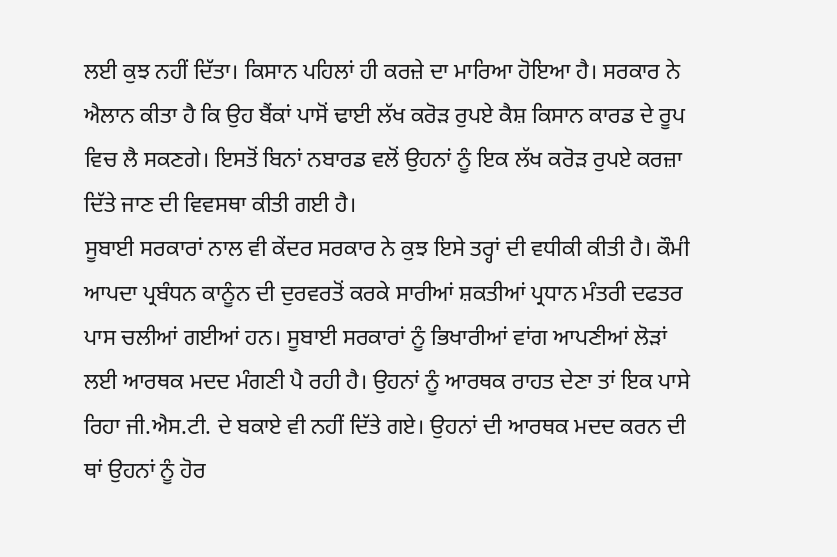ਲਈ ਕੁਝ ਨਹੀਂ ਦਿੱਤਾ। ਕਿਸਾਨ ਪਹਿਲਾਂ ਹੀ ਕਰਜ਼ੇ ਦਾ ਮਾਰਿਆ ਹੋਇਆ ਹੈ। ਸਰਕਾਰ ਨੇ ਐਲਾਨ ਕੀਤਾ ਹੈ ਕਿ ਉਹ ਬੈਂਕਾਂ ਪਾਸੋਂ ਢਾਈ ਲੱਖ ਕਰੋੜ ਰੁਪਏ ਕੈਸ਼ ਕਿਸਾਨ ਕਾਰਡ ਦੇ ਰੂਪ ਵਿਚ ਲੈ ਸਕਣਗੇ। ਇਸਤੋਂ ਬਿਨਾਂ ਨਬਾਰਡ ਵਲੋਂ ਉਹਨਾਂ ਨੂੰ ਇਕ ਲੱਖ ਕਰੋੜ ਰੁਪਏ ਕਰਜ਼ਾ ਦਿੱਤੇ ਜਾਣ ਦੀ ਵਿਵਸਥਾ ਕੀਤੀ ਗਈ ਹੈ।
ਸੂਬਾਈ ਸਰਕਾਰਾਂ ਨਾਲ ਵੀ ਕੇਂਦਰ ਸਰਕਾਰ ਨੇ ਕੁਝ ਇਸੇ ਤਰ੍ਹਾਂ ਦੀ ਵਧੀਕੀ ਕੀਤੀ ਹੈ। ਕੌਮੀ ਆਪਦਾ ਪ੍ਰਬੰਧਨ ਕਾਨੂੰਨ ਦੀ ਦੁਰਵਰਤੋਂ ਕਰਕੇ ਸਾਰੀਆਂ ਸ਼ਕਤੀਆਂ ਪ੍ਰਧਾਨ ਮੰਤਰੀ ਦਫਤਰ ਪਾਸ ਚਲੀਆਂ ਗਈਆਂ ਹਨ। ਸੂਬਾਈ ਸਰਕਾਰਾਂ ਨੂੰ ਭਿਖਾਰੀਆਂ ਵਾਂਗ ਆਪਣੀਆਂ ਲੋੜਾਂ ਲਈ ਆਰਥਕ ਮਦਦ ਮੰਗਣੀ ਪੈ ਰਹੀ ਹੈ। ਉਹਨਾਂ ਨੂੰ ਆਰਥਕ ਰਾਹਤ ਦੇਣਾ ਤਾਂ ਇਕ ਪਾਸੇ ਰਿਹਾ ਜੀ.ਐਸ.ਟੀ. ਦੇ ਬਕਾਏ ਵੀ ਨਹੀਂ ਦਿੱਤੇ ਗਏ। ਉਹਨਾਂ ਦੀ ਆਰਥਕ ਮਦਦ ਕਰਨ ਦੀ ਥਾਂ ਉਹਨਾਂ ਨੂੰ ਹੋਰ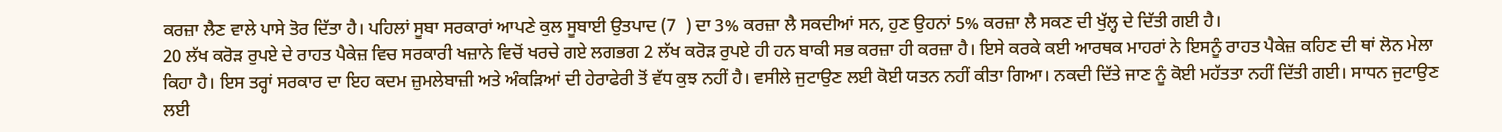ਕਰਜ਼ਾ ਲੈਣ ਵਾਲੇ ਪਾਸੇ ਤੋਰ ਦਿੱਤਾ ਹੈ। ਪਹਿਲਾਂ ਸੂਬਾ ਸਰਕਾਰਾਂ ਆਪਣੇ ਕੁਲ ਸੂਬਾਈ ਉਤਪਾਦ (7  ) ਦਾ 3% ਕਰਜ਼ਾ ਲੈ ਸਕਦੀਆਂ ਸਨ, ਹੁਣ ਉਹਨਾਂ 5% ਕਰਜ਼ਾ ਲੈ ਸਕਣ ਦੀ ਖੁੱਲ੍ਹ ਦੇ ਦਿੱਤੀ ਗਈ ਹੈ।
20 ਲੱਖ ਕਰੋੜ ਰੁਪਏ ਦੇ ਰਾਹਤ ਪੈਕੇਜ਼ ਵਿਚ ਸਰਕਾਰੀ ਖਜ਼ਾਨੇ ਵਿਚੋਂ ਖਰਚੇ ਗਏ ਲਗਭਗ 2 ਲੱਖ ਕਰੋੜ ਰੁਪਏ ਹੀ ਹਨ ਬਾਕੀ ਸਭ ਕਰਜ਼ਾ ਹੀ ਕਰਜ਼ਾ ਹੈ। ਇਸੇ ਕਰਕੇ ਕਈ ਆਰਥਕ ਮਾਹਰਾਂ ਨੇ ਇਸਨੂੰ ਰਾਹਤ ਪੈਕੇਜ਼ ਕਹਿਣ ਦੀ ਥਾਂ ਲੋਨ ਮੇਲਾ ਕਿਹਾ ਹੈ। ਇਸ ਤਰ੍ਹਾਂ ਸਰਕਾਰ ਦਾ ਇਹ ਕਦਮ ਜ਼ੁਮਲੇਬਾਜ਼ੀ ਅਤੇ ਅੰਕੜਿਆਂ ਦੀ ਹੇਰਾਫੇਰੀ ਤੋਂ ਵੱਧ ਕੁਝ ਨਹੀਂ ਹੈ। ਵਸੀਲੇ ਜੁਟਾਉਣ ਲਈ ਕੋਈ ਯਤਨ ਨਹੀਂ ਕੀਤਾ ਗਿਆ। ਨਕਦੀ ਦਿੱਤੇ ਜਾਣ ਨੂੰ ਕੋਈ ਮਹੱਤਤਾ ਨਹੀਂ ਦਿੱਤੀ ਗਈ। ਸਾਧਨ ਜੁਟਾਉਣ ਲਈ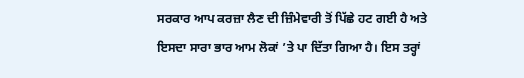ਸਰਕਾਰ ਆਪ ਕਰਜ਼ਾ ਲੈਣ ਦੀ ਜ਼ਿੰਮੇਵਾਰੀ ਤੋਂ ਪਿੱਛੇ ਹਟ ਗਈ ਹੈ ਅਤੇ ਇਸਦਾ ਸਾਰਾ ਭਾਰ ਆਮ ਲੋਕਾਂ ’ਤੇ ਪਾ ਦਿੱਤਾ ਗਿਆ ਹੈ। ਇਸ ਤਰ੍ਹਾਂ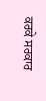ਕਰਕੇ ਸਰਕਾਰ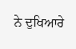ਨੇ ਦੁਖਿਆਰੇ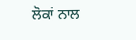ਲੋਕਾਂ ਨਾਲ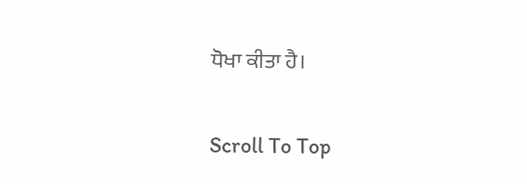ਧੋਖਾ ਕੀਤਾ ਹੈ।

Scroll To Top